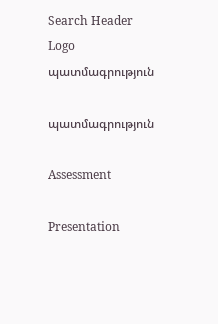Search Header Logo
պատմագրություն

պատմագրություն

Assessment

Presentation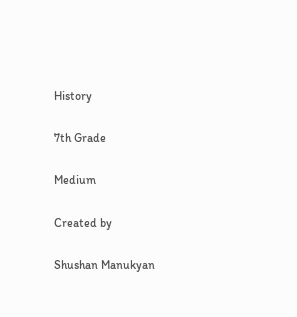History

7th Grade

Medium

Created by

Shushan Manukyan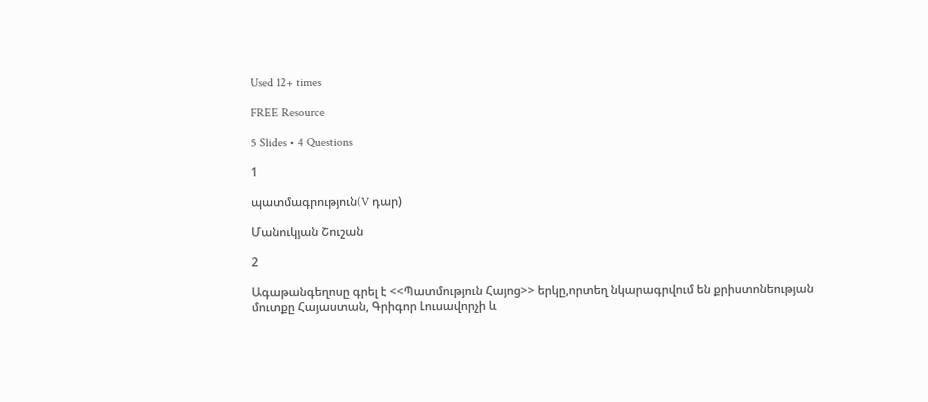Used 12+ times

FREE Resource

5 Slides • 4 Questions

1

պատմագրություն(V դար)

Մանուկյան Շուշան

2

Ագաթանգեղոսը գրել է <<Պատմություն Հայոց>> երկը,որտեղ նկարագրվում են քրիստոնեության մուտքը Հայաստան, Գրիգոր Լուսավորչի և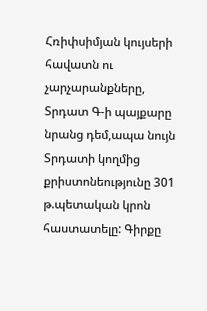Հռիփսիմյան կույսերի հավատն ու չարչարանքները, Տրդատ Գ-ի պայքարը նրանց դեմ,ապա նույն Տրդատի կողմից քրիստոնեությունը 301 թ.պետական կրոն հաստատելը: Գիրքը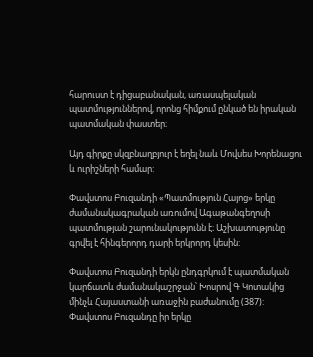հարուստ է դիցաբանական, առասպելական պատմություններով, որոնց հիմքում ընկած են իրական պատմական փաստեր։

Այդ գիրքը սկզբնաղբյուր է եղել նաև Մովսես Խորենացու և ուրիշների համար:

Փավստոս Բուզանդի «Պատմություն Հայոց» երկը ժամանակագրական առումով Ագաթանգեղոսի պատմության շարունակությունն է։ Աշխատությունը գրվել է հինգերորդ դարի երկրորդ կեսին:

Փավստոս Բուզանդի երկն ընդգրկում է պատմական կարճատև ժամանակաշրջան՝ Խոսրով Գ Կոտակից մինչև Հայաստանի առաջին բաժանումը (387): Փավստոս Բուզանդը իր երկը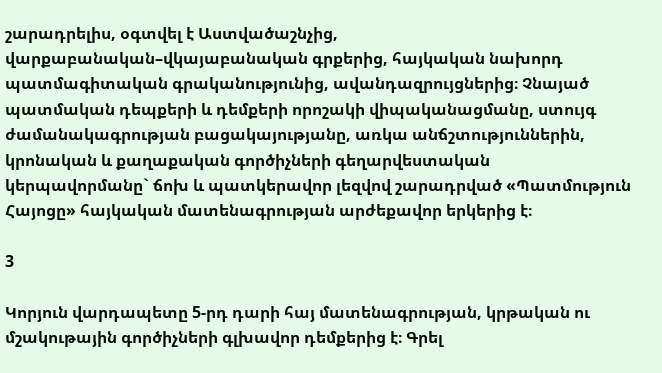շարադրելիս, օգտվել է Աստվածաշնչից, վարքաբանական–վկայաբանական գրքերից, հայկական նախորդ պատմագիտական գրականությունից, ավանդազրույցներից։ Չնայած պատմական դեպքերի և դեմքերի որոշակի վիպականացմանը, ստույգ ժամանակագրության բացակայությանը, առկա անճշտություններին, կրոնական և քաղաքական գործիչների գեղարվեստական կերպավորմանը` ճոխ և պատկերավոր լեզվով շարադրված «Պատմություն Հայոցը» հայկական մատենագրության արժեքավոր երկերից է։

3

Կորյուն վարդապետը 5-րդ դարի հայ մատենագրության, կրթական ու մշակութային գործիչների գլխավոր դեմքերից է։ Գրել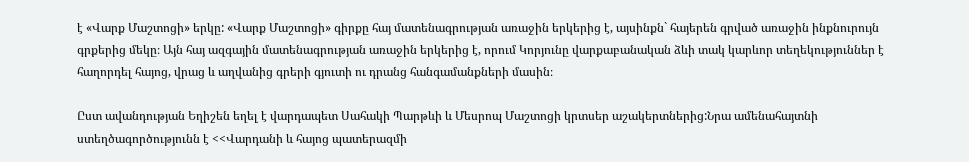է «Վարք Մաշտոցի» երկը: «Վարք Մաշտոցի» գիրքը հայ մատենագրության առաջին երկերից է, այսինքն` հայերեն գրված առաջին ինքնուրույն գրքերից մեկը։ Այն հայ ազգային մատենագրության առաջին երկերից է, որում Կորյունը վարքաբանական ձևի տակ կարևոր տեղեկություններ է հաղորդել հայոց, վրաց և աղվանից գրերի գյուտի ու դրանց հանգամանքների մասին։

Ըստ ավանդության Եղիշեն եղել է վարդապետ Սահակի Պարթևի և Մեսրոպ Մաշտոցի կրտսեր աշակերտներից:Նրա ամենահայտնի ստեղծագործությունն է <<Վարդանի և հայոց պատերազմի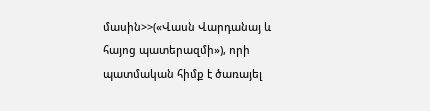մասին>>(«Վասն Վարդանայ և հայոց պատերազմի»), որի պատմական հիմք է ծառայել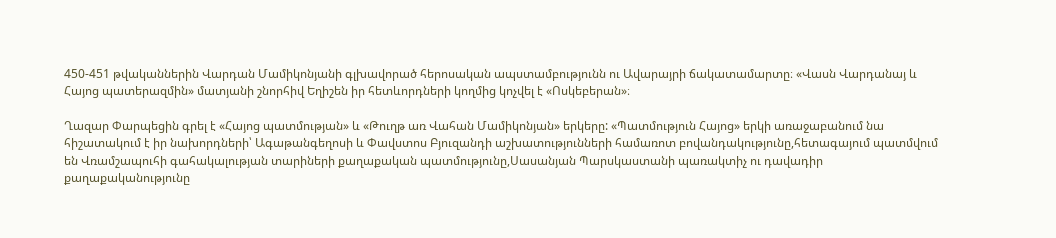450-451 թվականներին Վարդան Մամիկոնյանի գլխավորած հերոսական ապստամբությունն ու Ավարայրի ճակատամարտը։ «Վասն Վարդանայ և Հայոց պատերազմին» մատյանի շնորհիվ Եղիշեն իր հետևորդների կողմից կոչվել է «Ոսկեբերան»։

Ղազար Փարպեցին գրել է «Հայոց պատմության» և «Թուղթ առ Վահան Մամիկոնյան» երկերը: «Պատմություն Հայոց» երկի առաջաբանում նա հիշատակում է իր նախորդների՝ Ագաթանգեղոսի և Փավստոս Բյուզանդի աշխատությունների համառոտ բովանդակությունը,հետագայում պատմվում են Վռամշապուհի գահակալության տարիների քաղաքական պատմությունը,Սասանյան Պարսկաստանի պառակտիչ ու դավադիր քաղաքականությունը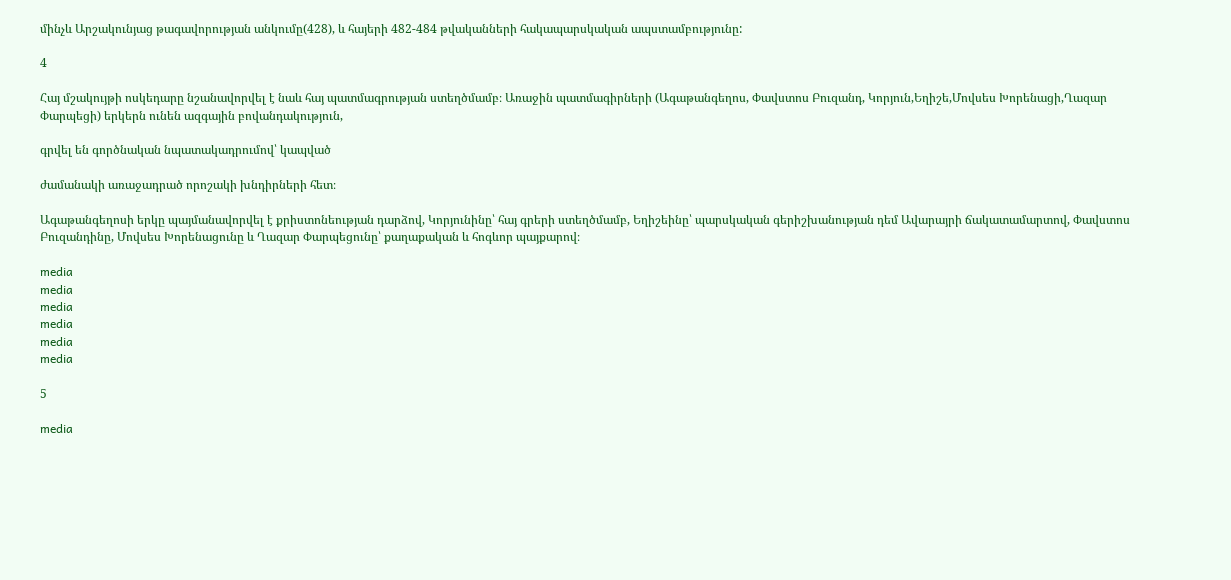մինչև Արշակունյաց թագավորության անկումը(428), և հայերի 482-484 թվականների հակապարսկական ապստամբությունը:

4

Հայ մշակույթի ոսկեդարը նշանավորվել է նաև հայ պատմագրության ստեղծմամբ։ Առաջին պատմագիրների (Ագաթանգեղոս, Փավստոս Բուզանդ, Կորյուն,Եղիշե,Մովսես Խորենացի,Ղազար Փարպեցի) երկերն ունեն ազգային բովանդակություն,

գրվել են գործնական նպատակադրումով՝ կապված

ժամանակի առաջադրած որոշակի խնդիրների հետ։

Ագաթանգեղոսի երկը պայմանավորվել է քրիստոնեության դարձով, Կորյունինը՝ հայ գրերի ստեղծմամբ, Եղիշեինը՝ պարսկական գերիշխանության դեմ Ավարայրի ճակատամարտով, Փավստոս Բուզանդինը, Մովսես Խորենացունը և Ղազար Փարպեցունը՝ քաղաքական և հոգևոր պայքարով։

media
media
media
media
media
media

5

media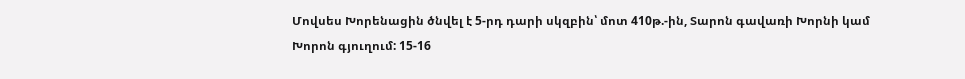Մովսես Խորենացին ծնվել է 5-րդ դարի սկզբին՝ մոտ 410թ.-ին, Տարոն գավառի Խորնի կամ Խորոն գյուղում: 15-16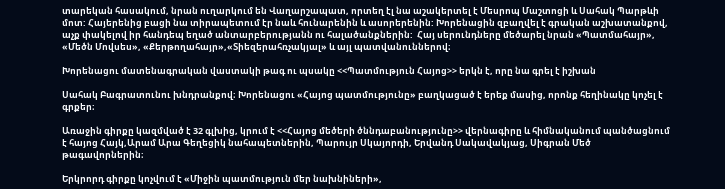տարեկան հասակում, նրան ուղարկում են Վաղարշապատ, որտեղ էլ նա աշակերտել է Մեսրոպ Մաշտոցի և Սահակ Պարթևի մոտ: Հայերենից բացի նա տիրապետում էր նաև հունարենին և ասորերենին: Խորենացին զբաղվել է գրական աշխատանքով, աչք փակելով իր հանդեպ եղած անտարբերությանն ու հալածանքներին:  Հայ սերունդները մեծարել նրան «Պատմահայր», «Մեծն Մովսես», «Քերթողահայր»,«Տիեզերահռչակյալ» և այլ պատվանուններով։

Խորենացու մատենագրական վաստակի թագ ու պսակը <<Պատմություն Հայոց>> երկն է, որը նա գրել է իշխան

Սահակ Բագրատունու խնդրանքով։ Խորենացու «Հայոց պատմությունը» բաղկացած է երեք մասից, որոնք հեղինակը կոչել է գրքեր։

Առաջին գիրքը կազմված է 32 գլխից, կրում է <<Հայոց մեծերի ծննդաբանությունը>> վերնագիրը և հիմնականում պանծացնում է հայոց Հայկ,Արամ Արա Գեղեցիկ նահապետներին, Պարույր Սկայորդի, Երվանդ Սակավակյաց, Սիգրան Մեծ թագավորներին։

Երկրորդ գիրքը կոչվում է «Միջին պատմություն մեր նախնիների»,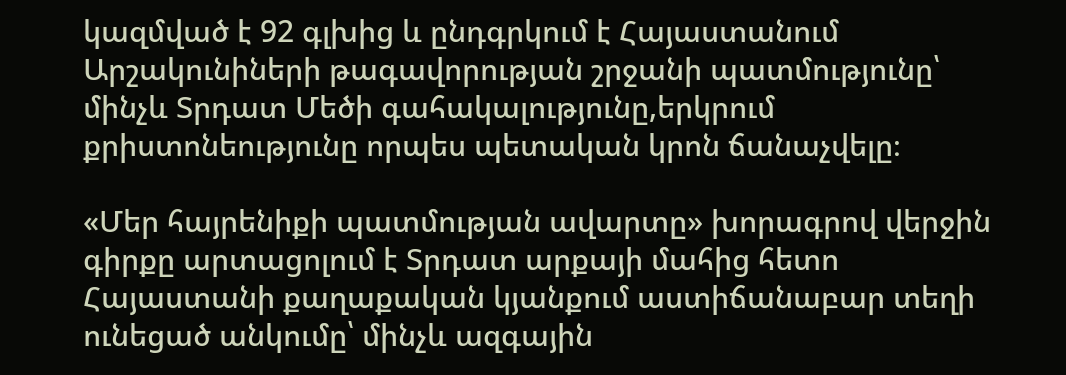կազմված է 92 գլխից և ընդգրկում է Հայաստանում Արշակունիների թագավորության շրջանի պատմությունը՝ մինչև Տրդատ Մեծի գահակալությունը,երկրում քրիստոնեությունը որպես պետական կրոն ճանաչվելը։

«Մեր հայրենիքի պատմության ավարտը» խորագրով վերջին գիրքը արտացոլում է Տրդատ արքայի մահից հետո Հայաստանի քաղաքական կյանքում աստիճանաբար տեղի ունեցած անկումը՝ մինչև ազգային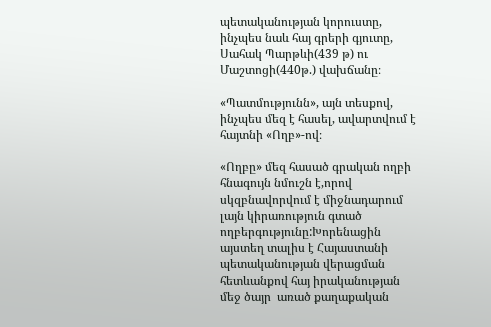պետականության կորուստը, ինչպես նաև հայ գրերի գյուտը, Սահակ Պարթևի(439 թ) ու Մաշտոցի(440թ.) վախճանը։

«Պատմությունն», այն տեսքով, ինչպես մեզ է հասել, ավարտվում է հայտնի «Ողբ»-ով։

«Ողբը» մեզ հասած գրական ողբի հնագույն նմուշն է,որով սկզբնավորվում է միջնադարում լայն կիրառություն գտած ողբերգությունը:Խորենացին այստեղ տալիս է Հայաստանի պետականության վերացման հետևանքով հայ իրականության մեջ ծայր  առած քաղաքական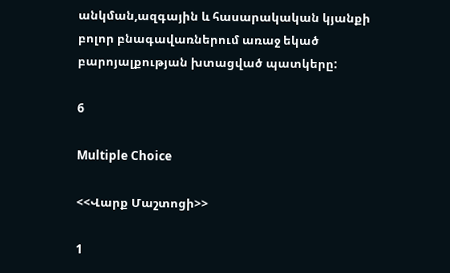անկման,ազգային և հասարակական կյանքի բոլոր բնագավառներում առաջ եկած բարոյալքության խտացված պատկերը:

6

Multiple Choice

<<Վարք Մաշտոցի>>

1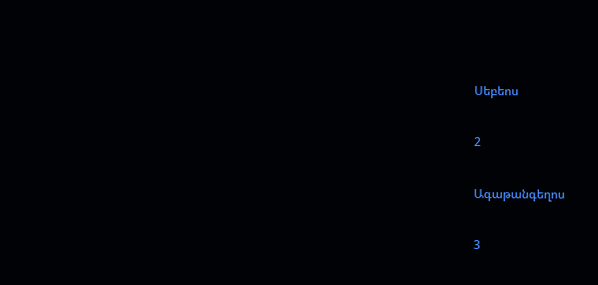Սեբեոս

2

Ագաթանգեղոս

3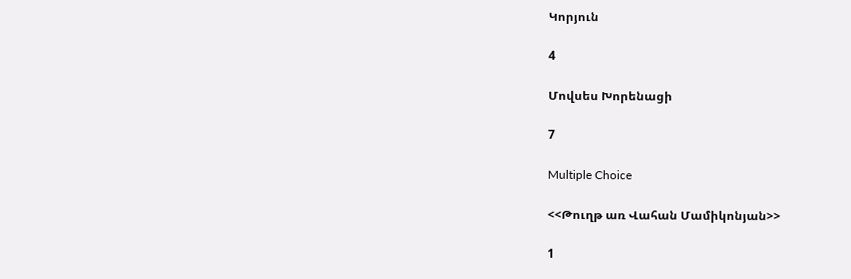Կորյուն

4

Մովսես Խորենացի

7

Multiple Choice

<<Թուղթ առ Վահան Մամիկոնյան>>

1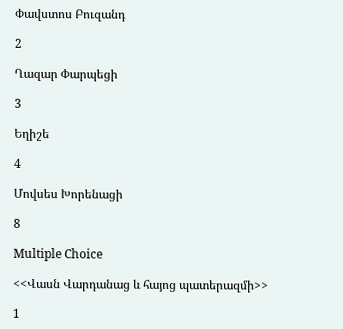Փավստոս Բուզանդ

2

Ղազար Փարպեցի

3

Եղիշե

4

Մովսես Խորենացի

8

Multiple Choice

<<Վասն Վարդանաց և հայոց պատերազմի>>

1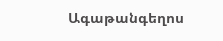Ագաթանգեղոս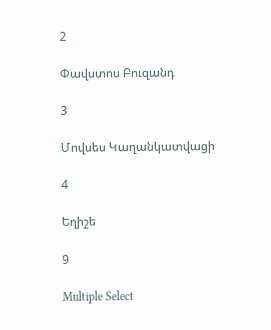2

Փավստոս Բուզանդ

3

Մովսես Կաղանկատվացի

4

Եղիշե

9

Multiple Select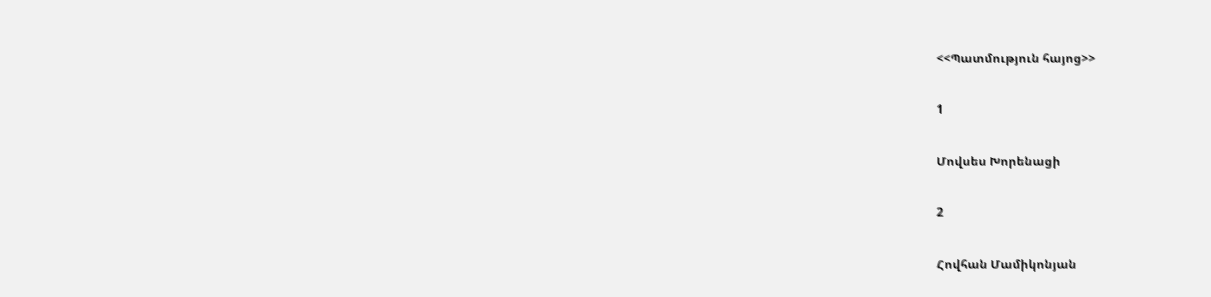<<Պատմություն հայոց>>

1

Մովսես Խորենացի

2

Հովհան Մամիկոնյան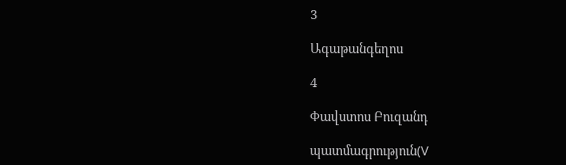3

Ագաթանգեղոս

4

Փավստոս Բուզանդ

պատմագրություն(V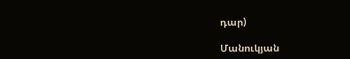դար)

Մանուկյան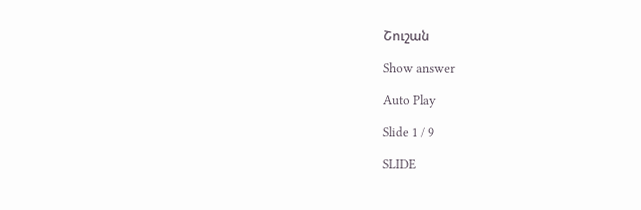Շուշան

Show answer

Auto Play

Slide 1 / 9

SLIDE